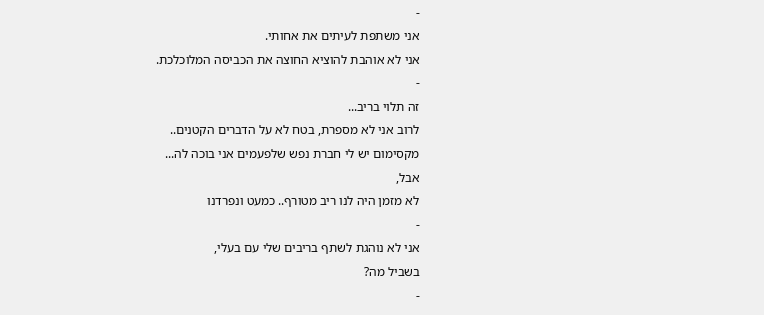-
אני משתפת לעיתים את אחותי.
אני לא אוהבת להוציא החוצה את הכביסה המלוכלכת.
-
זה תלוי בריב...
לרוב אני לא מספרת, בטח לא על הדברים הקטנים..
מקסימום יש לי חברת נפש שלפעמים אני בוכה לה...
אבל,
לא מזמן היה לנו ריב מטורף.. כמעט ונפרדנו
-
אני לא נוהגת לשתף בריבים שלי עם בעלי,
בשביל מה?
-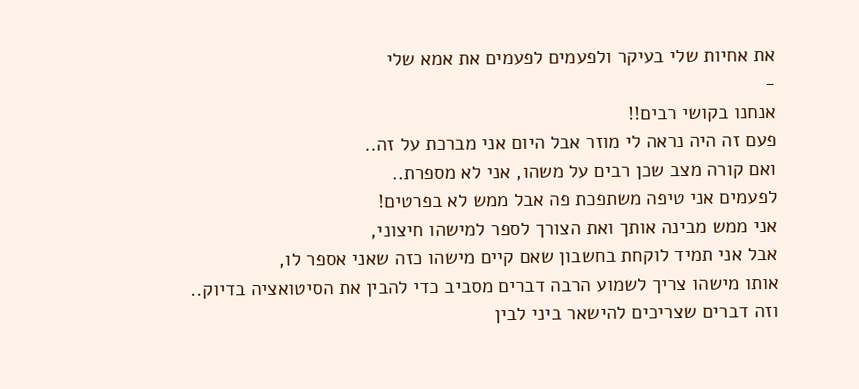את אחיות שלי בעיקר ולפעמים לפעמים את אמא שלי
-
אנחנו בקושי רבים!!
פעם זה היה נראה לי מוזר אבל היום אני מברכת על זה..
ואם קורה מצב שכן רבים על משהו, אני לא מספרת..
לפעמים אני טיפה משתפכת פה אבל ממש לא בפרטים!
אני ממש מבינה אותך ואת הצורך לספר למישהו חיצוני,
אבל אני תמיד לוקחת בחשבון שאם קיים מישהו כזה שאני אספר לו,
אותו מישהו צריך לשמוע הרבה דברים מסביב כדי להבין את הסיטואציה בדיוק..
וזה דברים שצריכים להישאר ביני לבין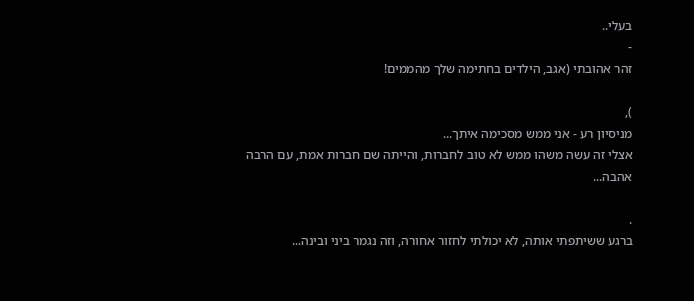בעלי..
-
זהר אהובתי (אגב, הילדים בחתימה שלך מהממים!

),
מניסיון רע - אני ממש מסכימה איתך...
אצלי זה עשה משהו ממש לא טוב לחברות, והייתה שם חברות אמת, עם הרבה אהבה...

.
ברגע ששיתפתי אותה, לא יכולתי לחזור אחורה, וזה נגמר ביני ובינה...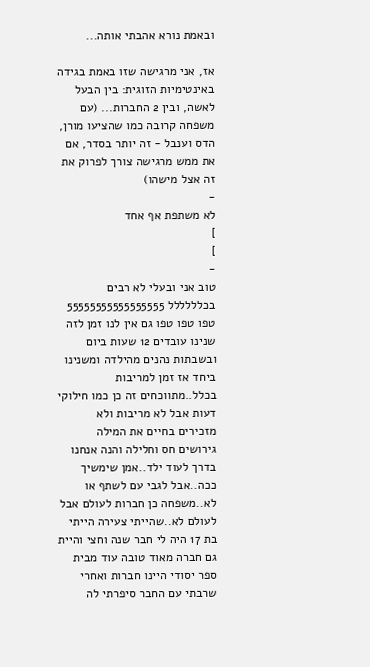ובאמת נורא אהבתי אותה...

אז, אני מרגישה שזו באמת בגידה באינטימיות הזוגית: בין הבעל לאשה, ובין 2 החברות... (עם משפחה קרובה כמו שהציעו מורן, הדס וענבל - זה יותר בסדר, אם את ממש מרגישה צורך לפרוק את זה אצל מישהו)
-
לא משתפת אף אחד
]
]
-
טוב אני ובעלי לא רבים בכלללללל 55555555555555555 טפו טפו טפו גם אין לנו זמן לזה שנינו עובדים 12 שעות ביום ובשבתות נהנים מהילדה ומשנינו ביחד אז זמן למריבות בכלל..מתווכחים זה כן כמו חילוקי דעות אבל לא מריבות ולא מזכירים בחיים את המילה גירושים חס וחלילה והנה אנחנו בדרך לעוד ילד..אמן שימשיך ככה..אבל לגבי עם לשתף או לא..משפחה כן חברות לעולם אבל לעולם לא..שהייתי צעירה הייתי בת 17 היה לי חבר שנה וחצי והיית גם חברה מאוד טובה עוד מבית ספר יסודי היינו חברות ואחרי שרבתי עם החבר סיפרתי לה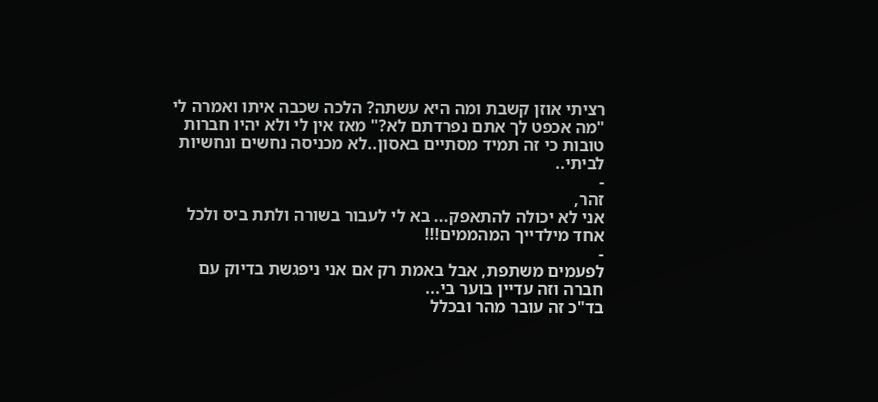רציתי אוזן קשבת ומה היא עשתה? הלכה שכבה איתו ואמרה לי "מה אכפט לך אתם נפרדתם לא?" מאז אין לי ולא יהיו חברות טובות כי זה תמיד מסתיים באסון..לא מכניסה נחשים ונחשיות לביתי..
-
זהר,
אני לא יכולה להתאפק... בא לי לעבור בשורה ולתת ביס ולכל אחד מילדייך המהממים!!!
-
לפעמים משתפת, אבל באמת רק אם אני ניפגשת בדיוק עם חברה וזה עדיין בוער בי...
בד"כ זה עובר מהר ובכלל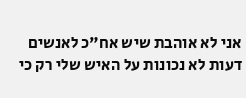אני לא אוהבת שיש אח"כ לאנשים דעות לא נכונות על האיש שלי רק כי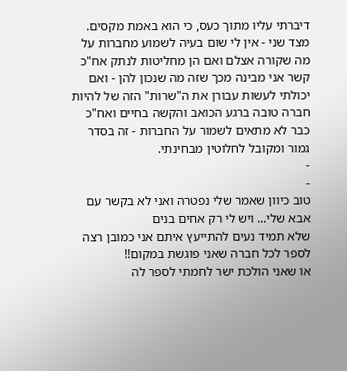דיברתי עליו מתוך כעס, כי הוא באמת מקסים.
מצד שני - אין לי שום בעיה לשמוע מחברות על מה שקורה אצלם ואם הן מחליטות לנתק אח"כ קשר אני מבינה מכך שזה מה שנכון להן - ואם יכולתי לעשות עבורן את ה"שרות" הזה של להיות חברה טובה ברגע הכואב והקשה בחיים ואח"כ כבר לא מתאים לשמור על החברות - זה בסדר גמור ומקובל לחלוטין מבחינתי.
-
-
טוב כיוון שאמר שלי נפטרה ואני לא בקשר עם אבא שלי... ויש לי רק אחים בנים
שלא תמיד נעים להתייעץ איתם אני כמובן רצה לספר לכל חברה שאני פוגשת במקום!!
או שאני הולכת ישר לחמתי לספר לה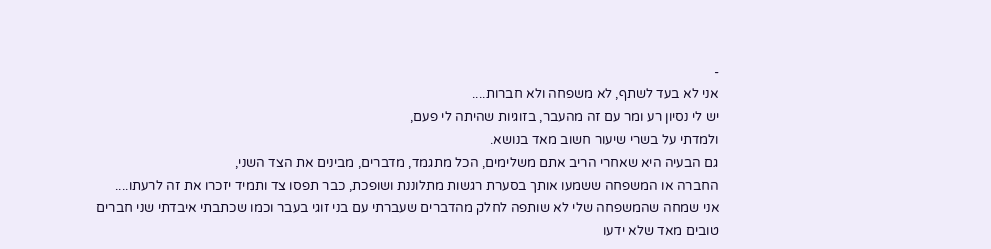-
אני לא בעד לשתף, לא משפחה ולא חברות....
יש לי נסיון רע ומר עם זה מהעבר, בזוגיות שהיתה לי פעם,
ולמדתי על בשרי שיעור חשוב מאד בנושא.
גם הבעיה היא שאחרי הריב אתם משלימים, הכל מתגמד, מדברים, מבינים את הצד השני,
החברה או המשפחה ששמעו אותך בסערת רגשות מתלוננת ושופכת, כבר תפסו צד ותמיד יזכרו את זה לרעתו....
אני שמחה שהמשפחה שלי לא שותפה לחלק מהדברים שעברתי עם בני זוגי בעבר וכמו שכתבתי איבדתי שני חברים טובים מאד שלא ידעו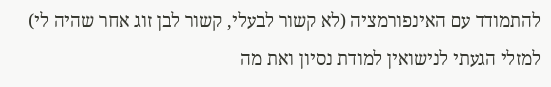להתמודד עם האינפורמציה (לא קשור לבעלי, קשור לבן זוג אחר שהיה לי)
למזלי הגעתי לנישואין למודת נסיון ואת מה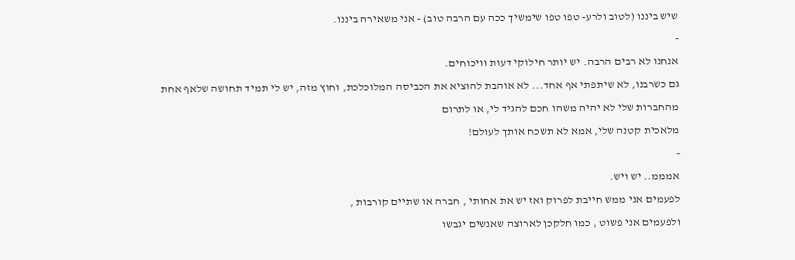שיש ביננו (לטוב ולרע- טפו טפו שימשיך ככה עם הרבה טוב) - אני משאירה ביננו.
-
אנחנו לא רבים הרבה. יש יותר חילוקי דעות וויכוחים.
גם כשרבנו, לא שיתפתי אף אחד... לא אוהבת להוציא את הכביסה המלוכלכת, וחוץ מזה, יש לי תמיד תחושה שלאף אחת מהחברות שלי לא יהיה משהו חכם להגיד לי, או לתרום
מלאכית קטנה שלי, אמא לא תשכח אותך לעולם!
-
אמממ.. יש ויש.
לפעמים אני ממש חייבת לפרוק ואז יש את אחותי , חברה או שתיים קורבות ,
ולפעמים אני פשוט , כמו חלקכן לארוצה שאנשים יגבשו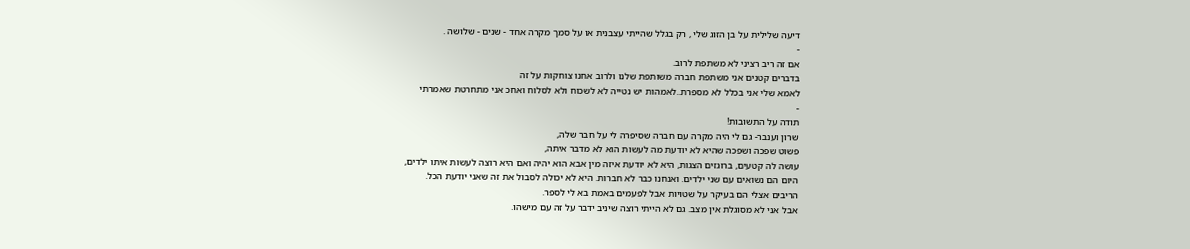דיעה שלילית על בן הזוג שלי , רק בגלל שהייתי עצבנית או על סמך מקרה אחד - שנים - שלושה .
-
אם זה ריב רציני לא משתפת לרוב.
בדברים קטנים אני משתפת חברה משותפת שלנו ולרוב אחנו צוחקות על זה
לאמא שלי אני בכלל לא מספרת..לאמהות יש נטייה לא לשכוח ולא לסלוח ואחכ אני מתחרטת שאמרתי
-
תודה על התשובות!
שרון וענבר- גם לי היה מקרה עם חברה שסיפרה לי על חבר שלה,
פשוט שפכה ושפכה שהיא לא יודעת מה לעשות הוא לא מדבר איתה,
עושה לה קטעים, ברוגזים הצגות, היא לא יודעת איזה מין אבא הוא יהיה ואם היא רוצה לעשות איתו ילדים,
היום הם נשואים עם שני ילדים. ואנחנו כבר לא חברות. היא לא יכולה לסבול את זה שאני יודעת הכל.
הריבים אצלי הם בעיקר על שטויות אבל לפעמים באמת בא לי לספר.
אבל אני לא מסוגלת אין מצב. גם לא הייתי רוצה שיניב ידבר על זה עם מישהו.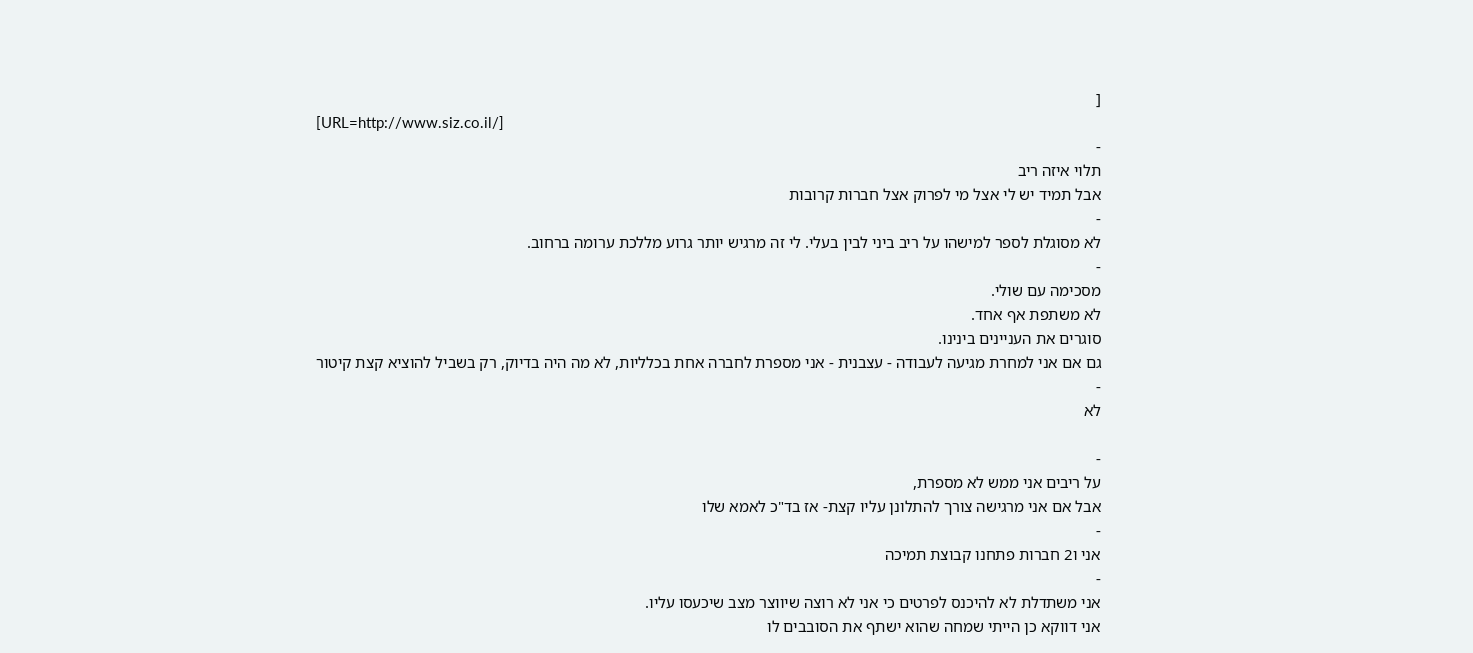[
[URL=http://www.siz.co.il/]
-
תלוי איזה ריב
אבל תמיד יש לי אצל מי לפרוק אצל חברות קרובות
-
לא מסוגלת לספר למישהו על ריב ביני לבין בעלי. לי זה מרגיש יותר גרוע מללכת ערומה ברחוב.
-
מסכימה עם שולי.
לא משתפת אף אחד.
סוגרים את העניינים בינינו.
גם אם אני למחרת מגיעה לעבודה - עצבנית - אני מספרת לחברה אחת בכלליות, לא מה היה בדיוק, רק בשביל להוציא קצת קיטור
-
לא

-
על ריבים אני ממש לא מספרת,
אבל אם אני מרגישה צורך להתלונן עליו קצת- אז בד"כ לאמא שלו
-
אני ו2 חברות פתחנו קבוצת תמיכה
-
אני משתדלת לא להיכנס לפרטים כי אני לא רוצה שיווצר מצב שיכעסו עליו.
אני דווקא כן הייתי שמחה שהוא ישתף את הסובבים לו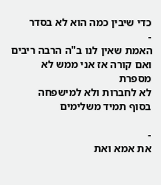כדי שיבין כמה הוא לא בסדר
-
האמת שאין לנו ב"ה הרבה ריבים
ואם קורה אז אני ממש לא מספרת
לא לחברות ולא למישפחה
בסוף תמיד משלימים

-
את אמא ואת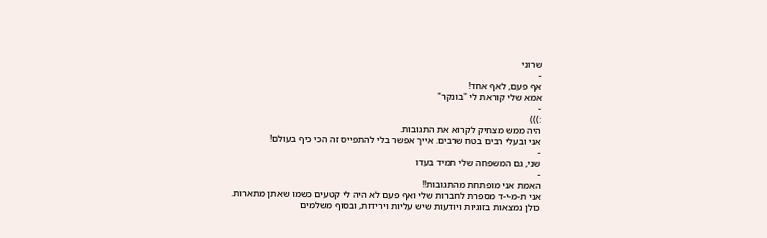שרוני
-
אף פעם, לאף אחד!
אמא שלי קוראת לי "בונקר"
-
:)))
היה ממש מצחיק לקרוא את התגובות.
אני ובעלי רבים בטח שרבים. אייך אפשר בלי להתפייס זה הכי כיף בעולם!
-
שני, גם המשפחה שלי תמיד בעדו
-
האמת אני מופתחת מהתגובות!!
אני ת-מ-י-ד מספרת לחברות שלי ואף פעם לא היה לי קטעים כשמו שאתן מתארות.
כולן נמצאות בזוגיות ויודעות שיש עליות וירידות, ובסוף משלמים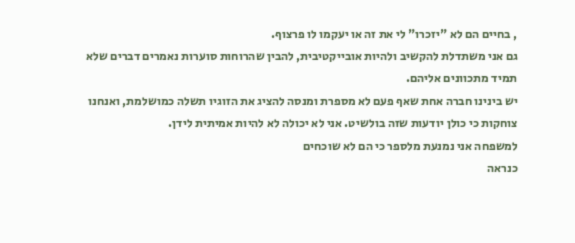, בחיים הם לא "יזכרו" לי את זה או יעקמו לו פרצוף.
גם אני משתדלת להקשיב ולהיות אובייקטיבית, להבין שהרוחות סוערות נאמרים דברים שלא תמיד מתכוונים אליהם.
יש בינינו חברה אחת שאף פעם לא מספרת ומנסה להציג את הזוגיו תשלה כמושלמת, ואנחנו צוחקות כי כולן יודעות שזה בולשיט. אני לא יכולה לא להיות אמיתית לידן.
למשפחה אני נמנעת מלספר כי הם לא שוכחים
כנראה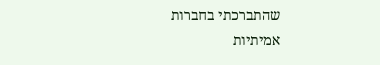שהתברכתי בחברות אמיתיות